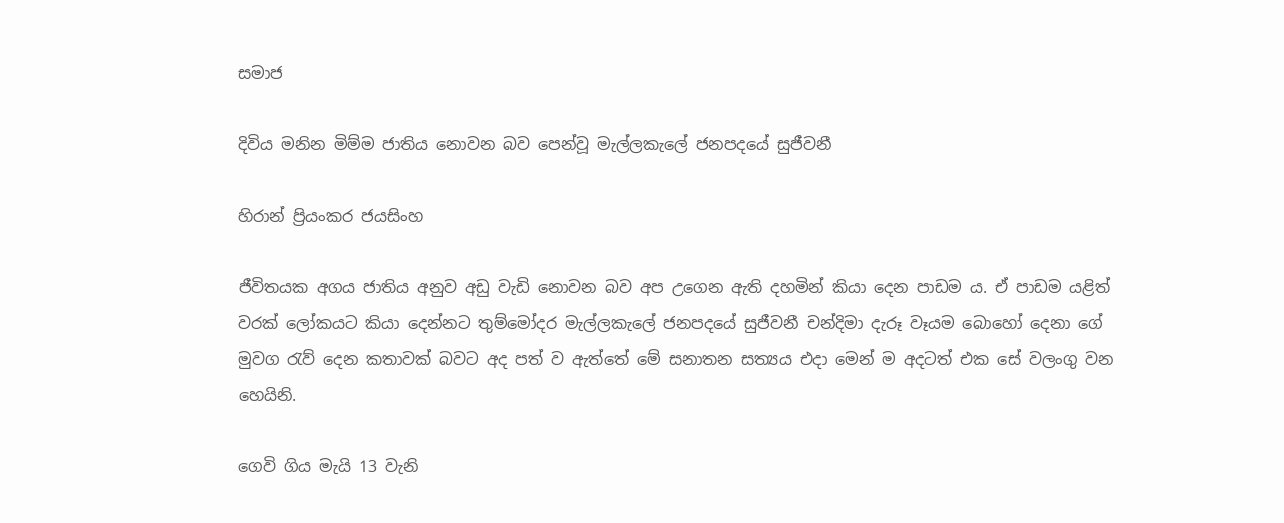සමාජ

දිවිය මනින මිම්ම ජාතිය නොවන බව පෙන්වූ මැල්ලකැලේ ජනපදයේ සුජීවනී

හිරාන් ප්‍රියංකර ජයසිංහ

ජීවිතයක අගය ජාතිය අනුව අඩු වැඩි නොවන බව අප උගෙන ඇති දහමින් කියා දෙන පාඩම ය. ඒ පාඩම යළිත් වරක් ලෝකයට කියා දෙන්නට තුම්මෝදර මැල්ලකැලේ ජනපදයේ සුජීවනී චන්දිමා දැරූ වෑයම බොහෝ දෙනා ගේ මුවග රැව් දෙන කතාවක් බවට අද පත් ව ඇත්තේ මේ සනාතන සත්‍යය එදා මෙන් ම අදටත් එක සේ වලංගු වන හෙයිනි.

ගෙවි ගිය මැයි 13 වැනි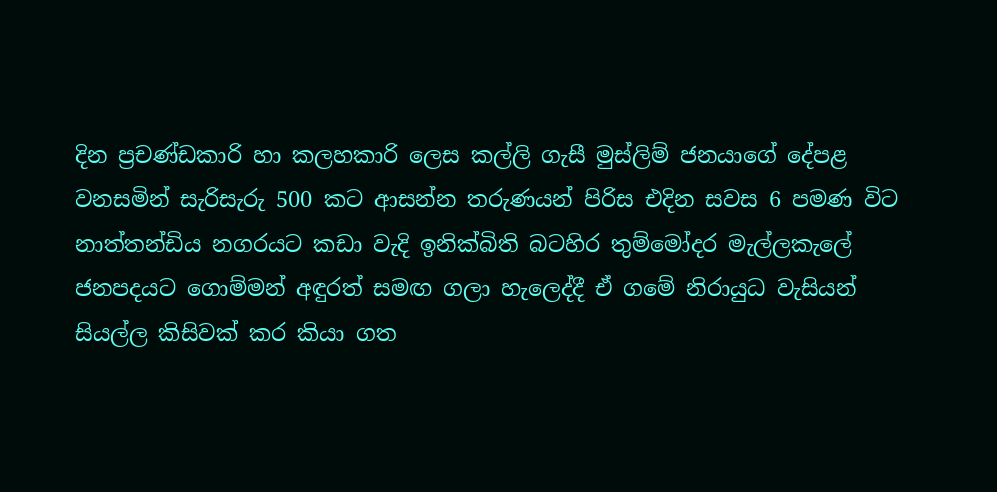දින ප්‍රචණ්ඩකාරි හා කලහකාරි ලෙස කල්ලි ගැසී මුස්ලිම් ජනයාගේ දේපළ වනසමින් සැරිසැරු 500 කට ආසන්න තරුණයන් පිරිස එදින සවස 6 පමණ විට නාත්තන්ඩිය නගරයට කඩා වැදි ඉනික්බිති බටහිර තුම්මෝදර මැල්ලකැලේ ජනපදයට ගොම්මන් අඳුරත් සමඟ ගලා හැලෙද්දී ඒ ගමේ නිරායුධ වැසියන් සියල්ල කිසිවක් කර කියා ගත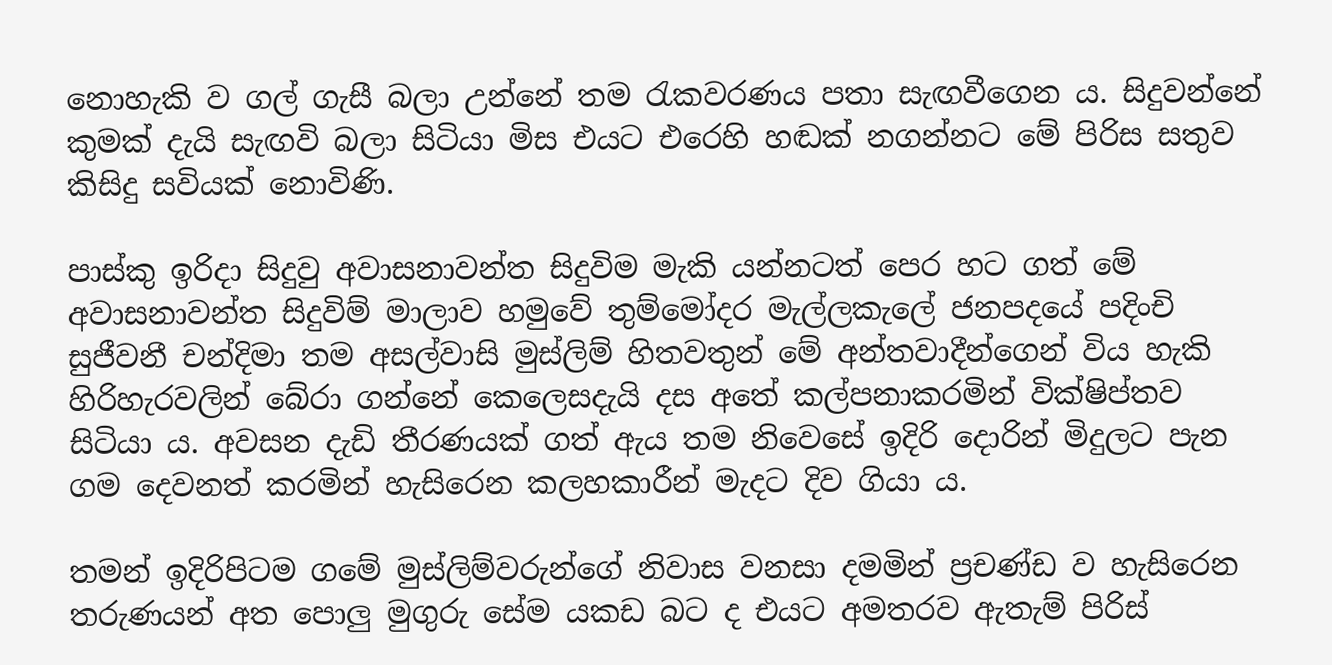නොහැකි ව ගල් ගැසී බලා උන්නේ තම රැකවරණය පතා සැඟවීගෙන ය. සිදුවන්නේ කුමක් දැයි සැඟවි බලා සිටියා මිස එයට එරෙහි හඬක් නගන්නට මේ පිරිස සතුව කිසිදු සවියක් නොවිණි.

පාස්කු ඉරිදා සිදුවු අවාසනාවන්ත සිදුවිම මැකි යන්නටත් පෙර හට ගත් මේ අවාසනාවන්ත සිදුවිම් මාලාව හමුවේ තුම්මෝදර මැල්ලකැලේ ජනපදයේ පදිංචි සුජීවනී චන්දිමා තම අසල්වාසි මුස්ලිම් හිතවතුන් මේ අන්තවාදීන්ගෙන් විය හැකි හිරිහැරවලින් බේරා ගන්නේ කෙලෙසදැයි දස අතේ කල්පනාකරමින් වික්ෂිප්තව සිටියා ය. අවසන දැඩි තීරණයක් ගත් ඇය තම නිවෙසේ ඉදිරි දොරින් මිදුලට පැන ගම දෙවනත් කරමින් හැසිරෙන කලහකාරීන් මැදට දිව ගියා ය.

තමන් ඉදිරිපිටම ගමේ මුස්ලිම්වරුන්ගේ නිවාස වනසා දමමින් ප්‍රචණ්ඩ ව හැසිරෙන තරුණයන් අත පොලු මුගුරු සේම යකඩ බට ද එයට අමතරව ඇතැම් පිරිස්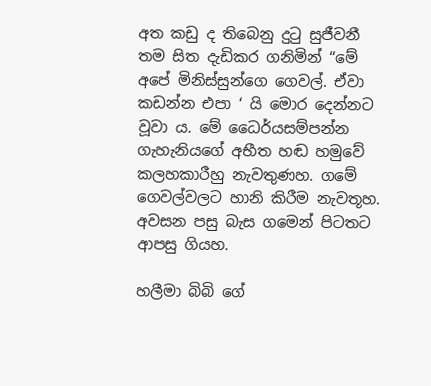අත කඩු ද තිබෙනු දුටු සුජීවනී තම සිත දැඩිකර ගනිමින් “මේ අපේ මිනිස්සුන්ගෙ ගෙවල්. ඒවා කඩන්න එපා ‘ යි මොර දෙන්නට වූවා ය. මේ ධෛර්යසම්පන්න ගැහැනියගේ අභීත හඬ හමුවේ කලහකාරීහු නැවතුණහ. ගමේ ගෙවල්වලට හානි කිරීම නැවතූහ. අවසන පසු බැස ගමෙන් පිටතට ආපසු ගියහ.

හලීමා බිබි ගේ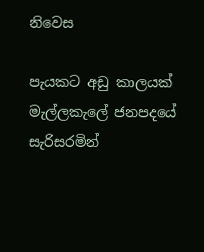නිවෙස

පැයකට අඩු කාලයක් මැල්ලකැලේ ජනපදයේ සැරිසරමින්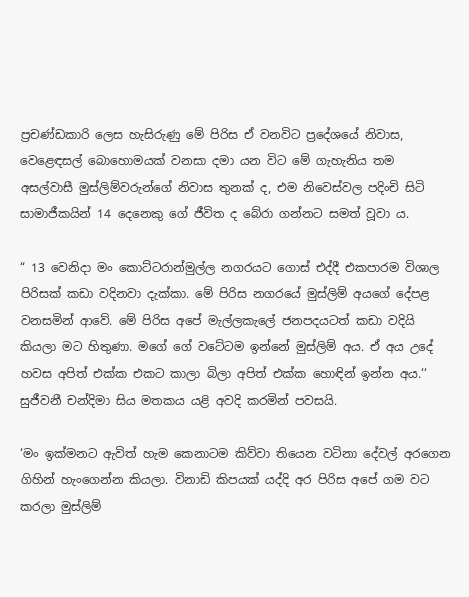ප්‍රචණ්ඩකාරි ලෙස හැසිරුණු මේ පිරිස ඒ වනවිට ප්‍රදේශයේ නිවාස, වෙළෙඳසල් බොහොමයක් වනසා දමා යන විට මේ ගැහැනිය තම අසල්වාසී මුස්ලිම්වරුන්ගේ නිවාස තුනක් ද, එම නිවෙස්වල පදිංචි සිටි සාමාජීකයින් 14 දෙනෙකු ගේ ජීවිත ද බේරා ගන්නට සමත් වූවා ය.

“ 13 වෙනිදා මං කොට්ටරාන්මුල්ල නගරයට ගොස් එද්දී එකපාරම විශාල පිරිසක් කඩා වදිනවා දැක්කා. මේ පිරිස නගරයේ මුස්ලිම් අයගේ දේපළ වනසමින් ආවේ. මේ පිරිස අපේ මැල්ලකැලේ ජනපදයටත් කඩා වදියි කියලා මට හිතුණා. මගේ ගේ වටේටම ඉන්නේ මුස්ලිම් අය. ඒ අය උදේ හවස අපිත් එක්ක එකට කාලා බිලා අපිත් එක්ක හොඳින් ඉන්න අය.‘‘ සුජීවනී චන්දිමා සිය මතකය යළි අවදි කරමින් පවසයි.

‘මං ඉක්මනට ඇවිත් හැම කෙනාටම කිව්වා තියෙන වටිනා දේවල් අරගෙන ගිහින් හැංගෙන්න කියලා. විනාඩි කිපයක් යද්දි අර පිරිස අපේ ගම වට කරලා මුස්ලිම්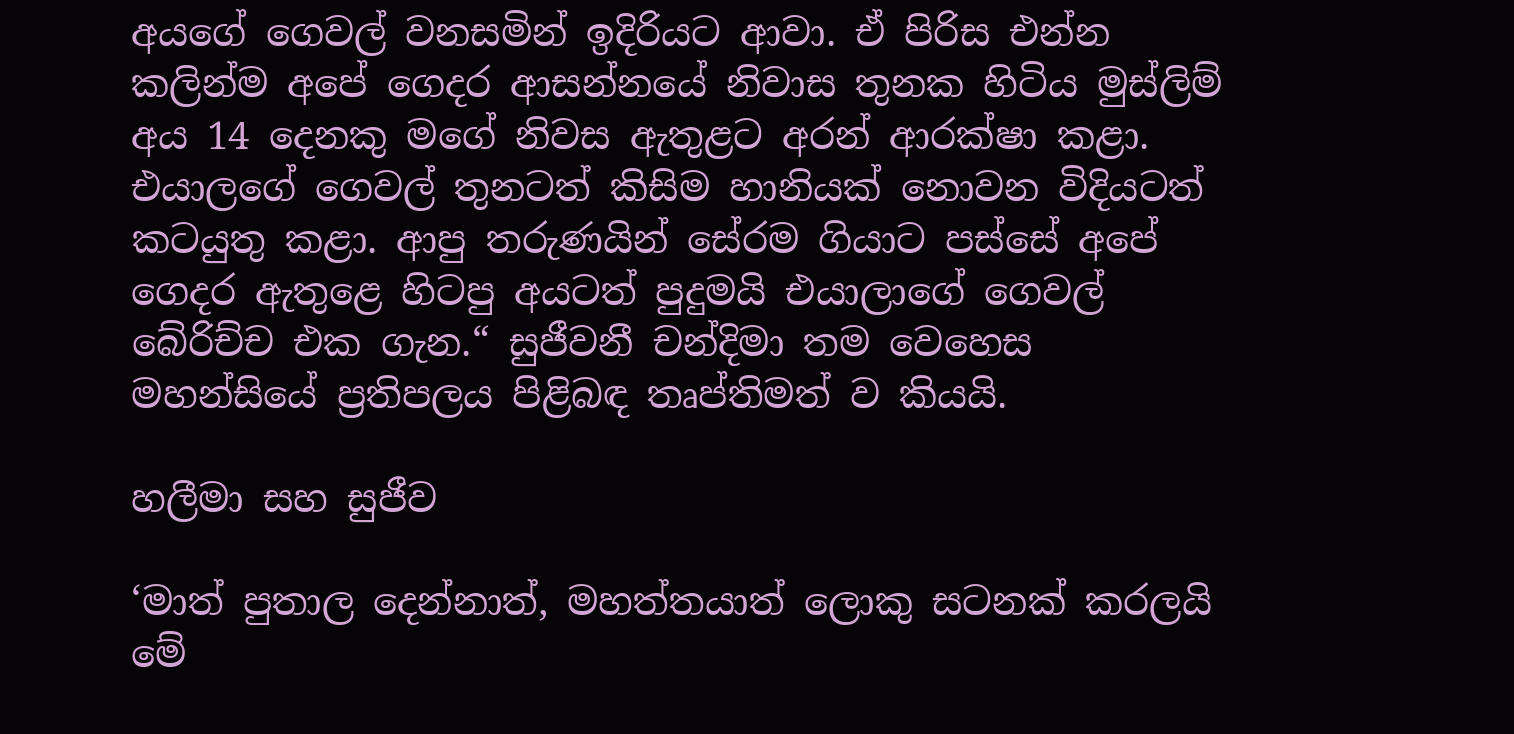අයගේ ගෙවල් වනසමින් ඉදිරියට ආවා. ඒ පිරිස එන්න කලින්ම අපේ ගෙදර ආසන්නයේ නිවාස තුනක හිටිය මුස්ලිම් අය 14 දෙනකු මගේ නිවස ඇතුළට අරන් ආරක්ෂා කළා. එයාලගේ ගෙවල් තුනටත් කිසිම හානියක් නොවන විදියටත් කටයුතු කළා. ආපු තරුණයින් සේරම ගියාට පස්සේ අපේ ගෙදර ඇතුළෙ හිටපු අයටත් පුදුමයි එයාලාගේ ගෙවල් බේරිච්ච එක ගැන.“ සුජීවනී චන්දිමා තම වෙහෙස මහන්සියේ ප්‍රතිපලය පිළිබඳ තෘප්තිමත් ව කියයි.

හලීමා සහ සුජීව

‘මාත් පුතාල දෙන්නාත්, මහත්තයාත් ලොකු සටනක් කරලයි මේ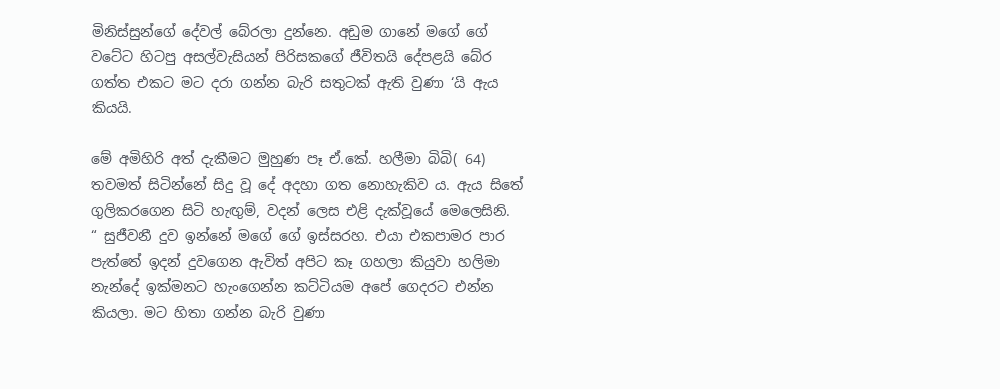මිනිස්සුන්ගේ දේවල් බේරලා දුන්නෙ. අඩුම ගානේ මගේ ගේ වටේට හිටපු අසල්වැසියන් පිරිසකගේ ජීවිතයි දේපළයි බේර ගත්ත එකට මට දරා ගන්න බැරි සතුටක් ඇති වුණා ‘යි ඇය කියයි.

මේ අමිහිරි අත් දැකීමට මුහුණ පෑ ඒ.කේ. හලීමා බිබි( 64) තවමත් සිටින්නේ සිදු වූ දේ අදහා ගත නොහැකිව ය. ඇය සිතේ ගුලිකරගෙන සිටි හැඟුම්, වදන් ලෙස එළි දැක්වූයේ මෙලෙසිනි.
“ සුජීවනී දුව ඉන්නේ මගේ ගේ ඉස්සරහ. එයා එකපාමර පාර පැත්තේ ඉදන් දුවගෙන ඇවිත් අපිට කෑ ගහලා කියුවා හලිමා නැන්දේ ඉක්මනට හැංගෙන්න කට්ටියම අපේ ගෙදරට එන්න කියලා. මට හිතා ගන්න බැරි වුණා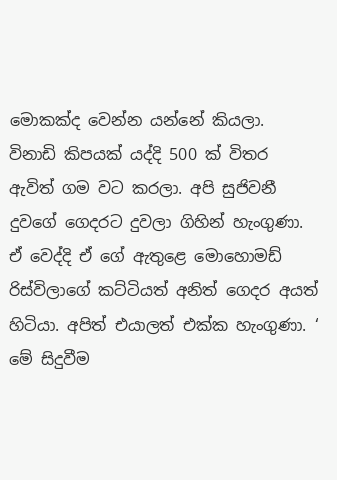මොකක්ද වෙන්න යන්නේ කියලා. විනාඩි කිපයක් යද්දි 500 ක් විතර ඇවිත් ගම වට කරලා. අපි සුජිවනී දුවගේ ගෙදරට දුවලා ගිහින් හැංගුණා. ඒ වෙද්දි ඒ ගේ ඇතුළෙ මොහොමඩ් රිස්විලාගේ කට්ටියත් අනිත් ගෙදර අයත් හිටියා. අපිත් එයාලත් එක්ක හැංගුණා. ‘ මේ සිදුවීම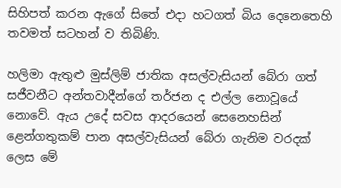සිහිපත් කරන ඇගේ සිතේ එදා හටගත් බිය දෙනෙතෙහි තවමත් සටහන් ව තිබිණි.

හලිමා ඇතුළු මුස්ලිම් ජාතික අසල්වැසියන් බේරා ගත් සජීවනීට අන්තවාදීන්ගේ තර්ජන ද එල්ල නොවූයේ නොවේ. ඇය උදේ සවස ආදරයෙන් සෙනෙහසින් ළෙන්ගතුකම් පාන අසල්වැසියන් බේරා ගැනිම වරදක් ලෙස මේ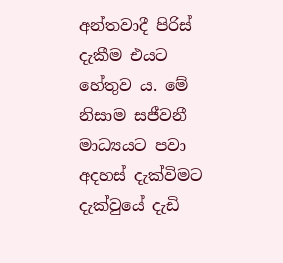අන්තවාදී පිරිස් දැකීම එයට හේතුව ය. මේ නිසාම සජීවනී මාධ්‍යයට පවා අදහස් දැක්විමට දැක්වුයේ දැඩි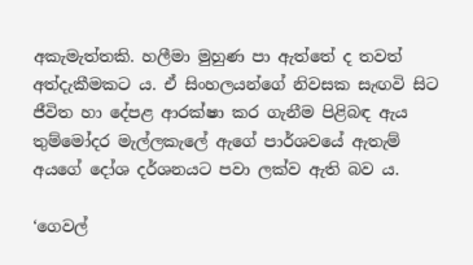අකැමැත්තකි. හලීමා මුහුණ පා ඇත්තේ ද තවත් අත්දැකීමකට ය. ඒ සිංහලයන්ගේ නිවසක සැඟවි සිට ජීවිත හා දේපළ ආරක්ෂා කර ගැනීම පිළිබඳ ඇය තුම්මෝදර මැල්ලකැලේ ඇගේ පාර්ශවයේ ඇතැම් අයගේ දෝශ දර්ශනයට පවා ලක්ව ඇති බව ය.

‘ගෙවල්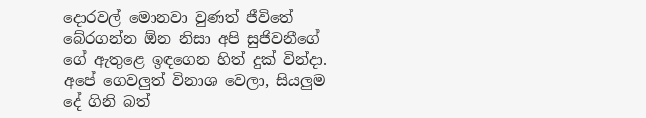දොරවල් මොනවා වුණත් ජීවිතේ බේරගන්න ඕන නිසා අපි සුජිවනීගේ ගේ ඇතුළෙ ඉඳගෙන හිත් දුක් වින්දා. අපේ ගෙවලුත් විනාශ වෙලා, සියලුම දේ ගිනි බත්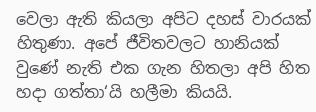වෙලා ඇති කියලා අපිට දහස් වාරයක් හිතුණා. අපේ ජීවිතවලට හානියක් වුණේ නැති එක ගැන හිතලා අපි හිත හදා ගත්තා‘යි හලීමා කියයි.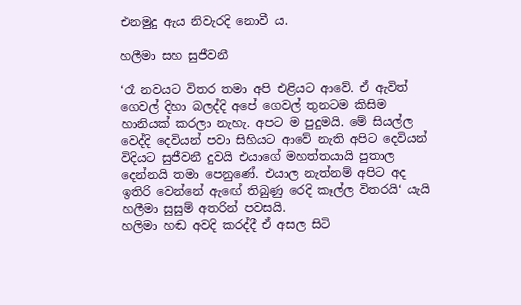එනමුදු ඇය නිවැරදි නොවී ය.

හලීමා සහ සුජීවනී

‘රෑ නවයට විතර තමා අපි එළියට ආවේ. ඒ ඇවිත් ගෙවල් දිහා බලද්දි අපේ ගෙවල් තුනටම කිසිම හානියක් කරලා නැහැ. අපට ම පුදුමයි. මේ සියල්ල වෙද්දි දෙවියන් පවා සිහියට ආවේ නැති අපිට දෙවියන් විදියට සුජීවනී දුවයි එයාගේ මහත්තයායි පුතාල දෙන්නයි තමා පෙනුණේ. එයාල නැත්නම් අපිට අද ඉතිරි වෙන්නේ ඇඟේ තිබුණු රෙදි කෑල්ල විතරයි‘ යැයි හලීමා සුසුම් අතරින් පවසයි.
හලිමා හඬ අවදි කරද්දී ඒ අසල සිටි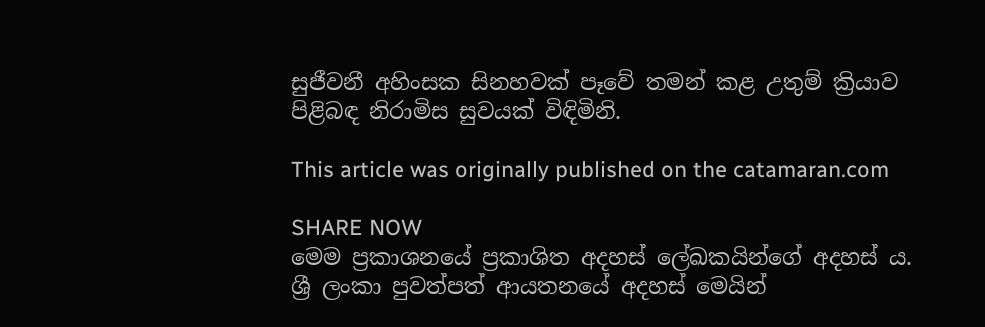සුජීවනී අහිංසක සිනහවක් පෑවේ තමන් කළ උතුම් ක්‍රියාව පිළිබඳ නිරාමිස සුවයක් විඳිමිනි.

This article was originally published on the catamaran.com

SHARE NOW
මෙම ප්‍රකාශනයේ ප්‍රකාශිත අදහස් ලේඛකයින්ගේ අදහස් ය. ශ්‍රී ලංකා පුවත්පත් ආයතනයේ අදහස් මෙයින්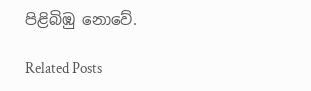පිළිබිඹු නොවේ.

Related Posts